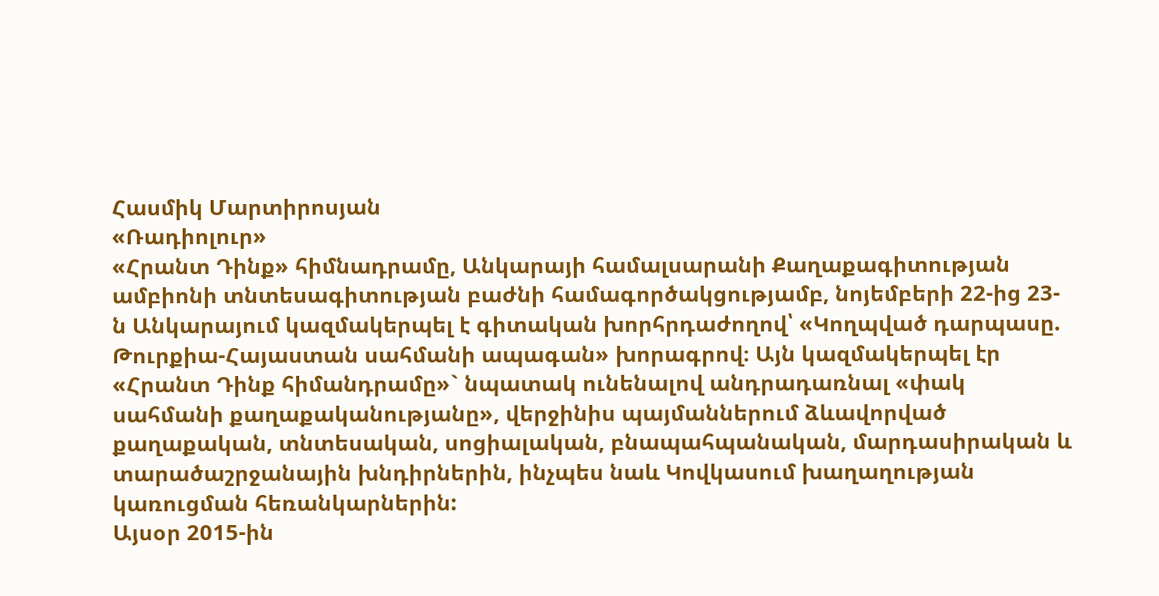Հասմիկ Մարտիրոսյան
«Ռադիոլուր»
«Հրանտ Դինք» հիմնադրամը, Անկարայի համալսարանի Քաղաքագիտության ամբիոնի տնտեսագիտության բաժնի համագործակցությամբ, նոյեմբերի 22-ից 23-ն Անկարայում կազմակերպել է գիտական խորհրդաժողով՝ «Կողպված դարպասը. Թուրքիա-Հայաստան սահմանի ապագան» խորագրով։ Այն կազմակերպել էր «Հրանտ Դինք հիմանդրամը»` նպատակ ունենալով անդրադառնալ «փակ սահմանի քաղաքականությանը», վերջինիս պայմաններում ձևավորված քաղաքական, տնտեսական, սոցիալական, բնապահպանական, մարդասիրական և տարածաշրջանային խնդիրներին, ինչպես նաև Կովկասում խաղաղության կառուցման հեռանկարներին:
Այսօր 2015-ին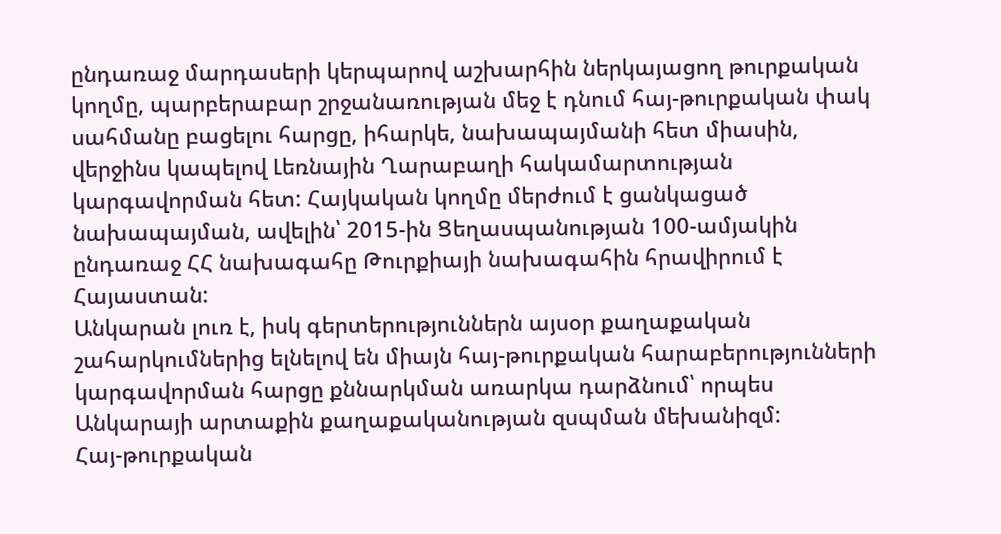ընդառաջ մարդասերի կերպարով աշխարհին ներկայացող թուրքական կողմը, պարբերաբար շրջանառության մեջ է դնում հայ-թուրքական փակ սահմանը բացելու հարցը, իհարկե, նախապայմանի հետ միասին, վերջինս կապելով Լեռնային Ղարաբաղի հակամարտության կարգավորման հետ: Հայկական կողմը մերժում է ցանկացած նախապայման, ավելին՝ 2015-ին Ցեղասպանության 100-ամյակին ընդառաջ ՀՀ նախագահը Թուրքիայի նախագահին հրավիրում է Հայաստան:
Անկարան լուռ է, իսկ գերտերություններն այսօր քաղաքական շահարկումներից ելնելով են միայն հայ-թուրքական հարաբերությունների կարգավորման հարցը քննարկման առարկա դարձնում՝ որպես Անկարայի արտաքին քաղաքականության զսպման մեխանիզմ:
Հայ-թուրքական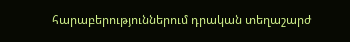հարաբերություններում դրական տեղաշարժ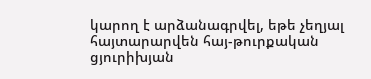կարող է արձանագրվել, եթե չեղյալ հայտարարվեն հայ-թուրքական ցյուրիխյան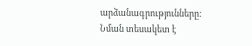արձանագրությունները: Նման տեսակետ է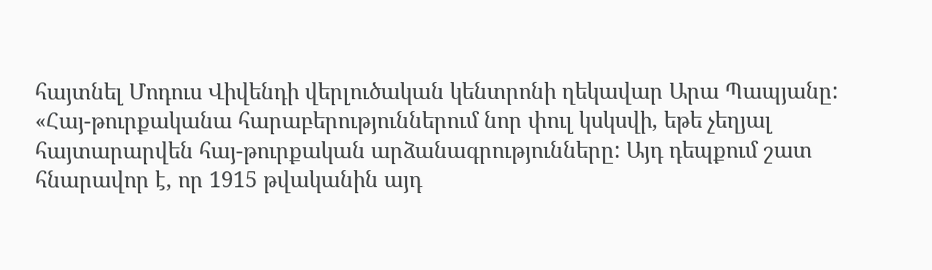հայտնել Մոդուս Վիվենդի վերլուծական կենտրոնի ղեկավար Արա Պապյանը:
«Հայ-թուրքականա հարաբերություններում նոր փուլ կսկսվի, եթե չեղյալ հայտարարվեն հայ-թուրքական արձանագրությունները: Այդ դեպքում շատ հնարավոր է, որ 1915 թվականին այդ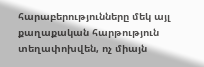հարաբերությունները մեկ այլ քաղաքական հարթություն տեղափոխվեն, ոչ միայն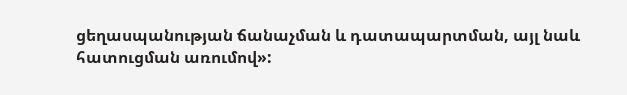ցեղասպանության ճանաչման և դատապարտման, այլ նաև հատուցման առումով»: